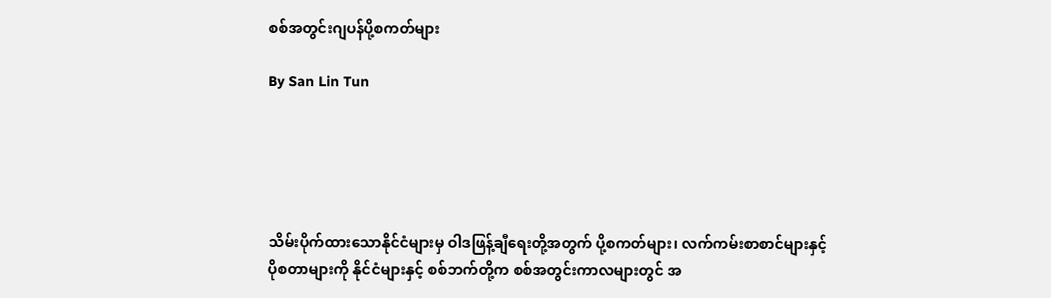စစ်အတွင်းဂျပန်ပို့စကတ်များ

By San Lin Tun





သိမ်းပိုက်ထားသောနိုင်ငံများမှ ဝါဒဖြန့်ချီရေးတို့အတွက် ပို့စကတ်များ၊ လက်ကမ်းစာစာင်များနှင့် ပိုစတာများကို နိုင်ငံများနှင့် စစ်ဘက်တို့က စစ်အတွင်းကာလများတွင် အ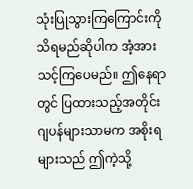သုံးပြုသွားကြကြောင်းကို သိရမည်ဆိုပါက အံ့အားသင့်ကြပေမည်။ ဤနေရာတွင် ပြထားသည့်အတိုင်း ဂျပန်များသာမက အစိုးရများသည် ဤကဲ့သို့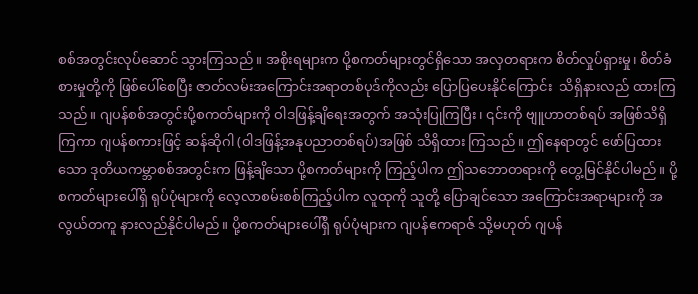စစ်အတွင်းလုပ်ဆောင် သွားကြသည်။ အစိုးရများက ပို့စကတ်များတွင်ရှိသော အလှတရားက စိတ်လှုပ်ရှားမှု၊ စိတ်ခံစားမှုတို့ကို ဖြစ်ပေါ်စေပြီး ဇာတ်လမ်းအကြောင်းအရာတစ်ပုဒ်ကိုလည်း ပြောပြပေးနိုင်ကြောင်း  သိရှိနားလည် ထားကြသည်။ ဂျပန်စစ်အတွင်းပို့စကတ်များကို ဝါဒဖြန့်ချိရေးအတွက် အသုံးပြုကြပြီး၊ ၎င်းကို ဗျူဟာတစ်ရပ် အဖြစ်သိရှိကြကာ ဂျပန်စကားဖြင့် ဆန်ဆိုဂါ (ဝါဒဖြန့်အနုပညာတစ်ရပ်)အဖြစ် သိရှိထား ကြသည်။ ဤနေရာတွင် ဖော်ပြထားသော ဒုတိယကမ္ဘာစစ်အတွင်းက ဖြန့်ချိသော ပို့စကတ်များကို ကြည့်ပါက ဤသဘောတရားကို တွေ့မြင်နိုင်ပါမည်။ ပို့စကတ်များပေါ်ရှိ ရုပ်ပုံများကို လေ့လာစမ်းစစ်ကြည့်ပါက လူထုကို သူတို့ ပြောချင်သော အကြောင်းအရာများကို အလွယ်တကူ နားလည်နိုင်ပါမည်။ ပို့စကတ်များပေါ်ရှိ ရုပ်ပုံများက ဂျပန်ဧကရာဇ် သို့မဟုတ် ဂျပန်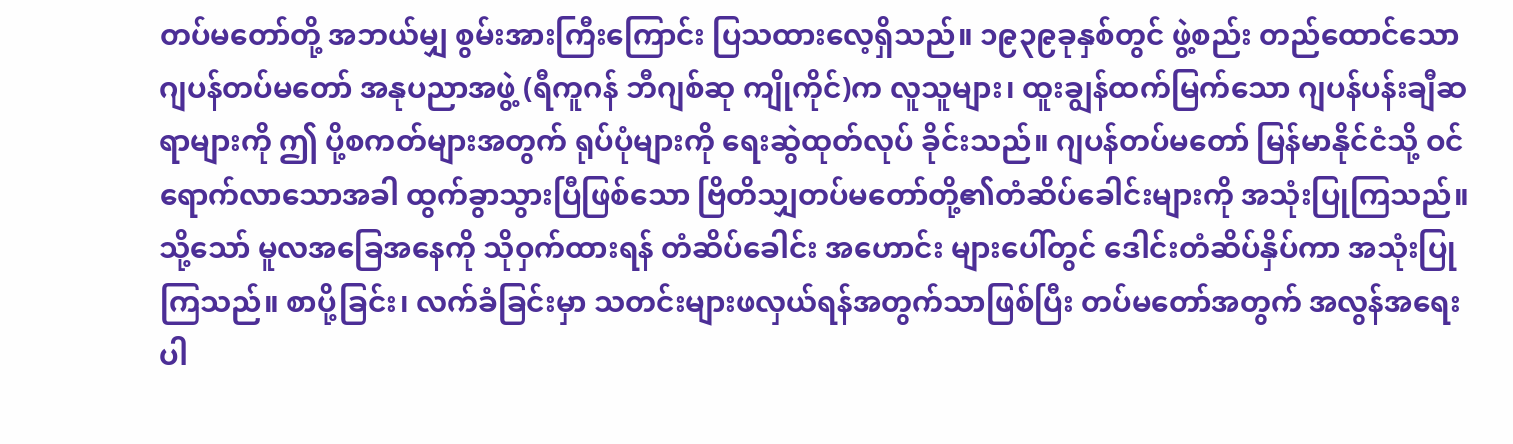တပ်မတော်တို့ အဘယ်မျှ စွမ်းအားကြီးကြောင်း ပြသထားလေ့ရှိသည်။ ၁၉၃၉ခုနှစ်တွင် ဖွဲ့စည်း တည်ထောင်သော ဂျပန်တပ်မတော် အနုပညာအဖွဲ့ (ရီကူဂန် ဘီဂျစ်ဆု ကျိုကိုင်)က လူသူများ၊ ထူးချွန်ထက်မြက်သော ဂျပန်ပန်းချီဆရာများကို ဤ ပို့စကတ်များအတွက် ရုပ်ပုံများကို ရေးဆွဲထုတ်လုပ် ခိုင်းသည်။ ဂျပန်တပ်မတော် မြန်မာနိုင်ငံသို့ ဝင်ရောက်လာသောအခါ ထွက်ခွာသွားပြီဖြစ်သော ဗြိတိသျှတပ်မတော်တို့၏တံဆိပ်ခေါင်းများကို အသုံးပြုကြသည်။ သို့သော် မူလအခြေအနေကို သိုဝှက်ထားရန် တံဆိပ်ခေါင်း အဟောင်း များပေါ်တွင် ဒေါင်းတံဆိပ်နှိပ်ကာ အသုံးပြုကြသည်။ စာပို့ခြင်း၊ လက်ခံခြင်းမှာ သတင်းများဖလှယ်ရန်အတွက်သာဖြစ်ပြီး တပ်မတော်အတွက် အလွန်အရေး ပါ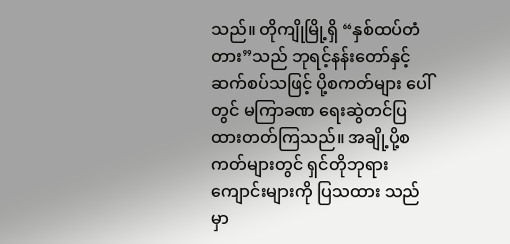သည်။ တိုကျိုမြို့ရှိ “နှစ်ထပ်တံတား”သည် ဘုရင့်နန်းတော်နှင့် ဆက်စပ်သဖြင့် ပို့စကတ်များ ပေါ်တွင် မကြာခဏ ရေးဆွဲတင်ပြထားတတ်ကြသည်။ အချို့ပို့စကတ်များတွင် ရှင်တိုဘုရားကျောင်းများကို ပြသထား သည်မှာ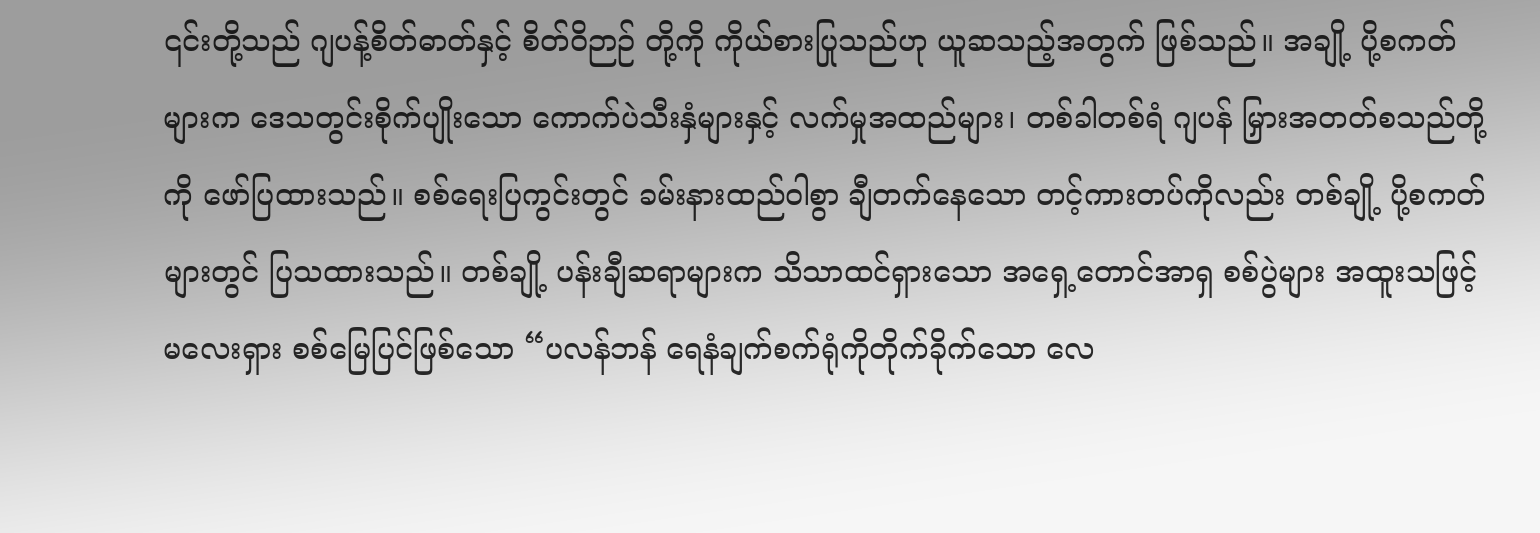၎င်းတို့သည် ဂျပန့်စိတ်ဓာတ်နှင့် စိတ်ဝိဉာဉ် တို့ကို ကိုယ်စားပြုသည်ဟု ယူဆသည့်အတွက် ဖြစ်သည်။ အချို့ ပို့စကတ်များက ဒေသတွင်းစိုက်ပျိုးသော ကောက်ပဲသီးနှံများနှင့် လက်မှုအထည်များ၊ တစ်ခါတစ်ရံ ဂျပန် မြှားအတတ်စသည်တို့ကို ဖော်ပြထားသည်။ စစ်ရေးပြကွင်းတွင် ခမ်းနားထည်ဝါစွာ ချီတက်နေသော တင့်ကားတပ်ကိုလည်း တစ်ချို့ ပို့စကတ်များတွင် ပြသထားသည်။ တစ်ချို့ ပန်းချီဆရာများက သိသာထင်ရှားသော အရှေ့တောင်အာရှ စစ်ပွဲများ အထူးသဖြင့် မလေးရှား စစ်မြေပြင်ဖြစ်သော “ပလန်ဘန် ရေနံချက်စက်ရုံကိုတိုက်ခိုက်သော လေ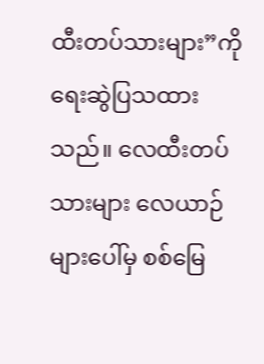ထီးတပ်သားများ”ကို ရေးဆွဲပြသထားသည်။ လေထီးတပ်သားများ လေယာဉ်များပေါ်မှ စစ်မြေ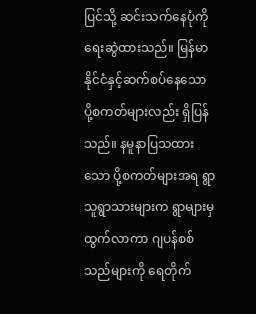ပြင်သို့ ဆင်းသက်နေပုံကို ရေးဆွဲထားသည်။ မြန်မာနိုင်ငံနှင့်ဆက်စပ်နေသော ပို့စကတ်များလည်း ရှိပြန်သည်။ နမူနာပြသထားသော ပို့စကတ်များအရ ရွာသူရွာသားများက ရွာများမှထွက်လာကာ ဂျပန်စစ်သည်များကို ရေတိုက်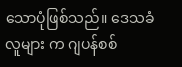သောပုံဖြစ်သည်။ ဒေသခံလူများ က ဂျပန်စစ်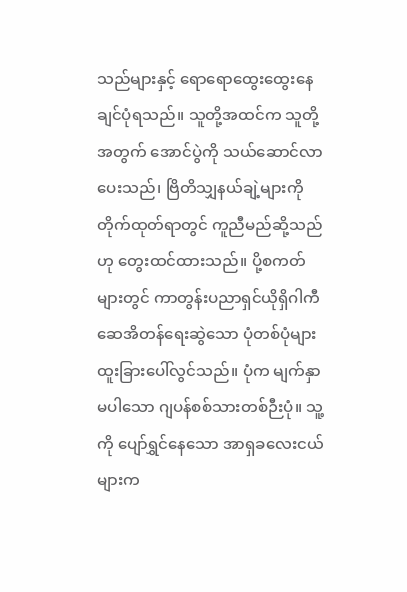သည်များနှင့် ရောရောထွေးထွေးနေချင်ပုံရသည်။ သူတို့အထင်က သူတို့အတွက် အောင်ပွဲကို သယ်ဆောင်လာပေးသည်၊ ဗြိတိသျှနယ်ချဲ့များကို တိုက်ထုတ်ရာတွင် ကူညီမည်ဆို့သည်ဟု တွေးထင်ထားသည်။ ပို့စကတ်များတွင် ကာတွန်းပညာရှင်ယိုရှိဂါကီ ဆေအိတန်ရေးဆွဲသော ပုံတစ်ပုံများ ထူးခြားပေါ်လွင်သည်။ ပုံက မျက်နှာမပါသော ဂျပန်စစ်သားတစ်ဉီးပုံ။ သူ့ကို ပျော်ရွှင်နေသော အာရှခလေးငယ်များက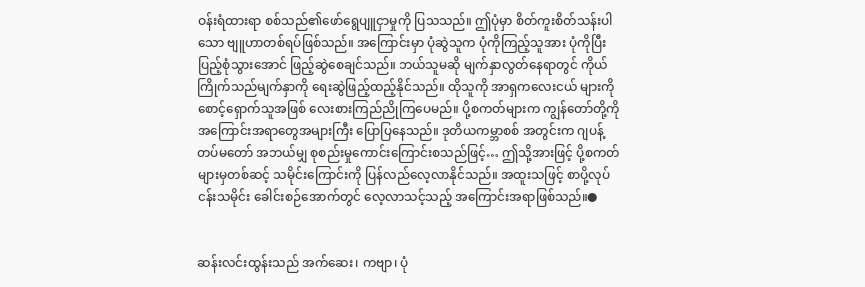ဝန်းရံထားရာ စစ်သည်၏ဖော်ရွေပျူငှာမှုကို ပြသသည်။ ဤပုံမှာ စိတ်ကူးစိတ်သန်းပါသော ဗျူဟာတစ်ရပ်ဖြစ်သည်။ အကြောင်းမှာ ပုံဆွဲသူက ပုံကိုကြည့်သူအား ပုံကိုပြီးပြည့်စုံသွားအောင် ဖြည့်ဆွဲစေချင်သည်။ ဘယ်သူမဆို မျက်နှာလွတ်နေရာတွင် ကိုယ်ကြိုက်သည်မျက်နှာကို ရေးဆွဲဖြည့်ထည့်နိုင်သည်။ ထိုသူကို အာရှကလေးငယ် များကို စောင့်ရှောက်သူအဖြစ် လေးစားကြည်ညိုကြပေမည်။ ပို့စကတ်များက ကျွန်တော်တို့ကို အကြောင်းအရာတွေအများကြီး ပြောပြနေသည်။ ဒုတိယကမ္ဘာစစ် အတွင်းက ဂျပန့်တပ်မတော် အဘယ်မျှ စုစည်းမှုကောင်းကြောင်းစသည်ဖြင့်… ဤသို့အားဖြင့် ပို့စကတ်များမှတစ်ဆင့် သမိုင်းကြောင်းကို ပြန်လည်လေ့လာနိုင်သည်။ အထူးသဖြင့် စာပို့လုပ်ငန်းသမိုင်း ခေါင်းစဉ်အောက်တွင် လေ့လာသင့်သည့် အကြောင်းအရာဖြစ်သည်။●


ဆန်းလင်းထွန်းသည် အက်ဆေး၊ ကဗျာ၊ ပုံ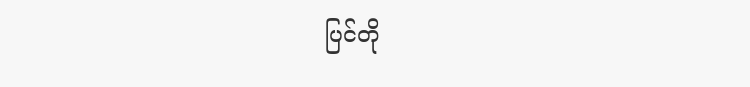ပြင်တို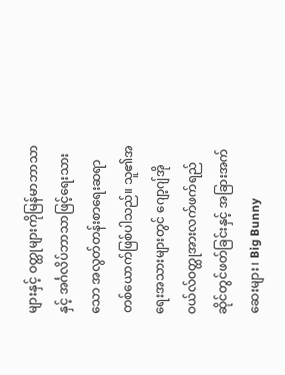များနှင့် ဝတ္ထုများကိုမြန်မာဘာသာနှင့် အင်္ဂလိပ်ဘာသာဖြင့်ရေးသားသော အလွတ်တန်းစာရေးဆရာတစ်ယောက်ဖြစ်ပါသည်။ သူ၏အရေးအသားများတွင် ဂျော့ဂျ်အိုဝယ်လ်ဝတ္ထုအားလက်ဖက်ရည်ဆိုင်တွင်ဖတ်ခြင်းနှင့် အခြားအက်ဆေးများ၊ Big Bunny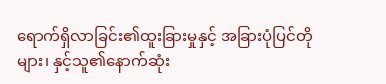ရောက်ရှိလာခြင်း၏ထူးခြားမှုနှင့် အခြားပုံပြင်တိုများ၊ နှင့်သူ၏နောက်ဆုံး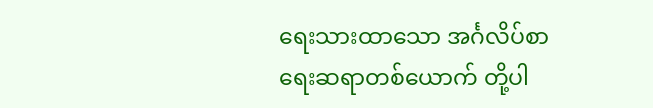ရေးသားထာသော အင်္ဂလိပ်စာရေးဆရာတစ်ယောက် တို့ပါ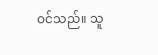ဝင်သည်။ သူ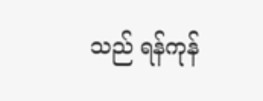သည် ရန်ကုန်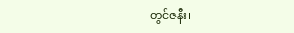တွင်ဇနီး၊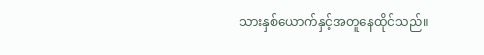သားနှစ်ယောက်နှင့်အတူနေထိုင်သည်။